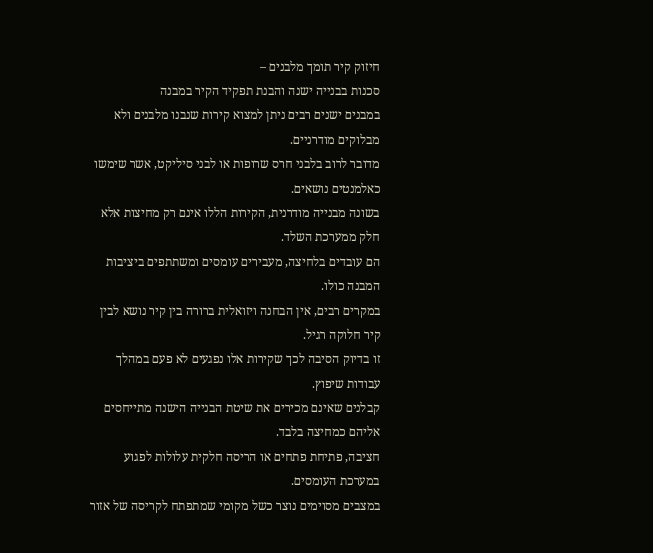חיזוק קיר תומך מלבנים –
סכנות בבנייה ישנה והבנת תפקיד הקיר במבנה
במבנים ישנים רבים ניתן למצוא קירות שנבנו מלבנים ולא מבלוקים מודרניים.
מדובר לרוב בלבני חרס שרופות או לבני סיליקט, אשר שימשו כאלמנטים נושאים.
בשונה מבנייה מודרנית, הקירות הללו אינם רק מחיצות אלא חלק ממערכת השלד.
הם עובדים בלחיצה, מעבירים עומסים ומשתתפים ביציבות המבנה כולו.
במקרים רבים, אין הבחנה ויזואלית ברורה בין קיר נושא לבין קיר חלוקה רגיל.
זו בדיוק הסיבה לכך שקירות אלו נפגעים לא פעם במהלך עבודות שיפוץ.
קבלנים שאינם מכירים את שיטת הבנייה הישנה מתייחסים אליהם כמחיצה בלבד.
חציבה, פתיחת פתחים או הריסה חלקית עלולות לפגוע במערכת העומסים.
במצבים מסוימים נוצר כשל מקומי שמתפתח לקריסה של אזור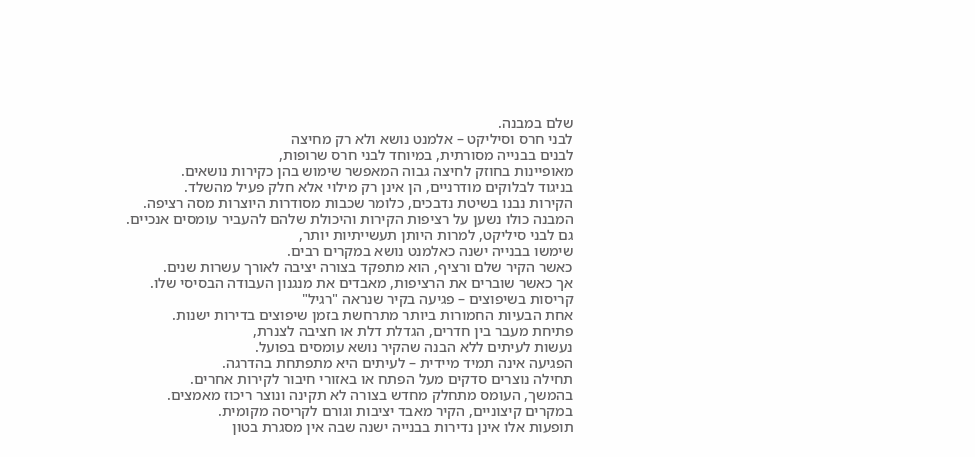שלם במבנה.
לבני חרס וסיליקט – אלמנט נושא ולא רק מחיצה
לבנים בבנייה מסורתית, במיוחד לבני חרס שרופות,
מאופיינות בחוזק לחיצה גבוה המאפשר שימוש בהן כקירות נושאים.
בניגוד לבלוקים מודרניים, הן אינן רק מילוי אלא חלק פעיל מהשלד.
הקירות נבנו בשיטת נדבכים, כלומר שכבות מסודרות היוצרות מסה רציפה.
המבנה כולו נשען על רציפות הקירות והיכולת שלהם להעביר עומסים אנכיים.
גם לבני סיליקט, למרות היותן תעשייתיות יותר,
שימשו בבנייה ישנה כאלמנט נושא במקרים רבים.
כאשר הקיר שלם ורציף, הוא מתפקד בצורה יציבה לאורך עשרות שנים.
אך כאשר שוברים את הרציפות, מאבדים את מנגנון העבודה הבסיסי שלו.
קריסות בשיפוצים – פגיעה בקיר שנראה "רגיל"
אחת הבעיות החמורות ביותר מתרחשת בזמן שיפוצים בדירות ישנות.
פתיחת מעבר בין חדרים, הגדלת דלת או חציבה לצנרת,
נעשות לעיתים ללא הבנה שהקיר נושא עומסים בפועל.
הפגיעה אינה תמיד מיידית – לעיתים היא מתפתחת בהדרגה.
תחילה נוצרים סדקים מעל הפתח או באזורי חיבור לקירות אחרים.
בהמשך, העומס מתחלק מחדש בצורה לא תקינה ונוצר ריכוז מאמצים.
במקרים קיצוניים, הקיר מאבד יציבות וגורם לקריסה מקומית.
תופעות אלו אינן נדירות בבנייה ישנה שבה אין מסגרת בטון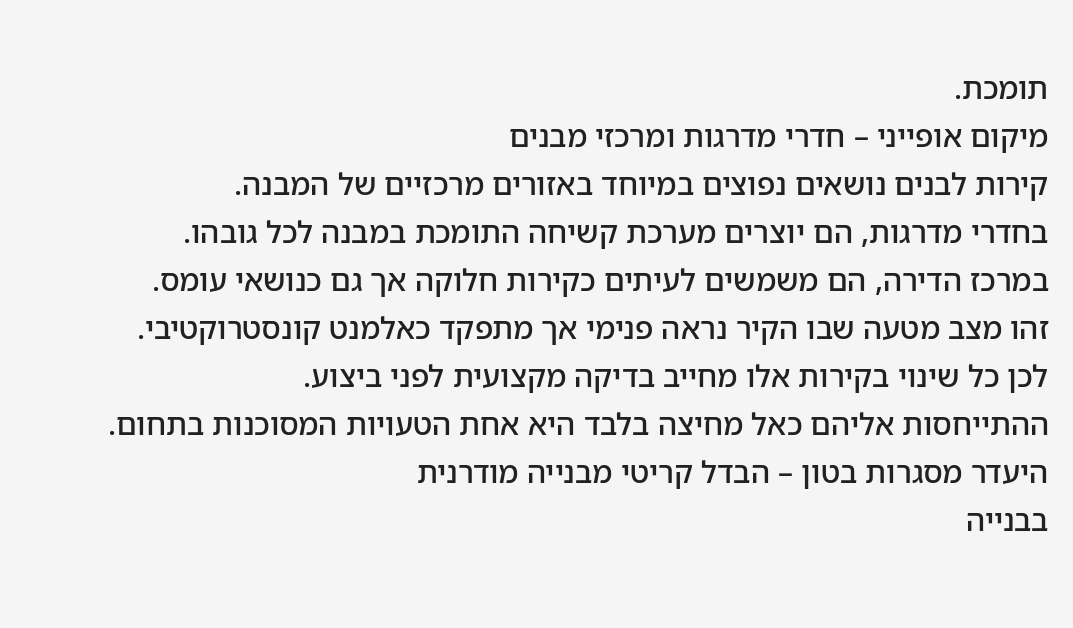תומכת.
מיקום אופייני – חדרי מדרגות ומרכזי מבנים
קירות לבנים נושאים נפוצים במיוחד באזורים מרכזיים של המבנה.
בחדרי מדרגות, הם יוצרים מערכת קשיחה התומכת במבנה לכל גובהו.
במרכז הדירה, הם משמשים לעיתים כקירות חלוקה אך גם כנושאי עומס.
זהו מצב מטעה שבו הקיר נראה פנימי אך מתפקד כאלמנט קונסטרוקטיבי.
לכן כל שינוי בקירות אלו מחייב בדיקה מקצועית לפני ביצוע.
ההתייחסות אליהם כאל מחיצה בלבד היא אחת הטעויות המסוכנות בתחום.
היעדר מסגרות בטון – הבדל קריטי מבנייה מודרנית
בבנייה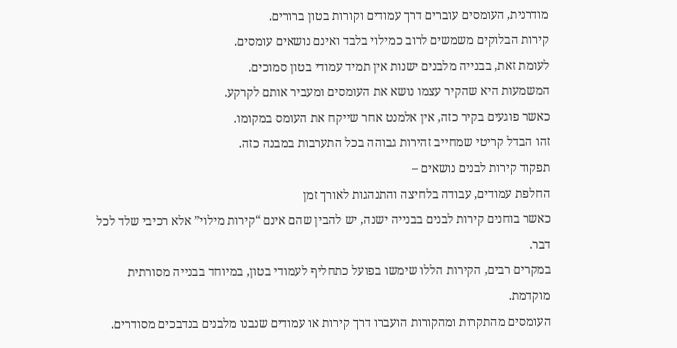מודרנית, העומסים עוברים דרך עמודים וקורות בטון ברורים.
קירות הבלוקים משמשים לרוב כמילוי בלבד ואינם נושאים עומסים.
לעומת זאת, בבנייה מלבנים ישנות אין תמיד עמודי בטון סמוכים.
המשמעות היא שהקיר עצמו נושא את העומסים ומעביר אותם לקרקע.
כאשר פוגעים בקיר כזה, אין אלמנט אחר שייקח את העומס במקומו.
זהו הבדל קריטי שמחייב זהירות גבוהה בכל התערבות במבנה כזה.
תפקוד קירות לבנים נושאים –
החלפת עמודים, עבודה בלחיצה והתנהגות לאורך זמן
כאשר בוחנים קירות לבנים בבנייה ישנה, יש להבין שהם אינם “קירות מילוי” אלא רכיבי שלד לכל דבר.
במקרים רבים, הקירות הללו שימשו בפועל כתחליף לעמודי בטון, במיוחד בבנייה מסורתית מוקדמת.
העומסים מהתקרות ומהקורות הועברו דרך קירות או עמודים שנבנו מלבנים בנדבכים מסודרים.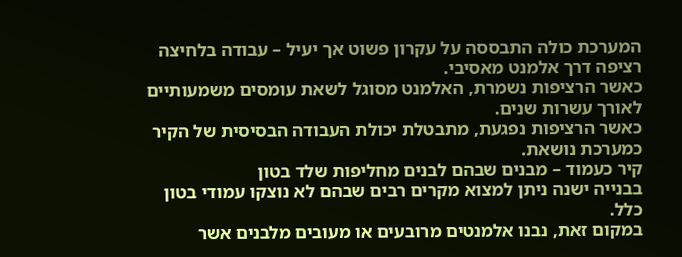המערכת כולה התבססה על עקרון פשוט אך יעיל – עבודה בלחיצה רציפה דרך אלמנט מאסיבי.
כאשר הרציפות נשמרת, האלמנט מסוגל לשאת עומסים משמעותיים לאורך עשרות שנים.
כאשר הרציפות נפגעת, מתבטלת יכולת העבודה הבסיסית של הקיר כמערכת נושאת.
קיר כעמוד – מבנים שבהם לבנים מחליפות שלד בטון
בבנייה ישנה ניתן למצוא מקרים רבים שבהם לא נוצקו עמודי בטון כלל.
במקום זאת, נבנו אלמנטים מרובעים או מעובים מלבנים אשר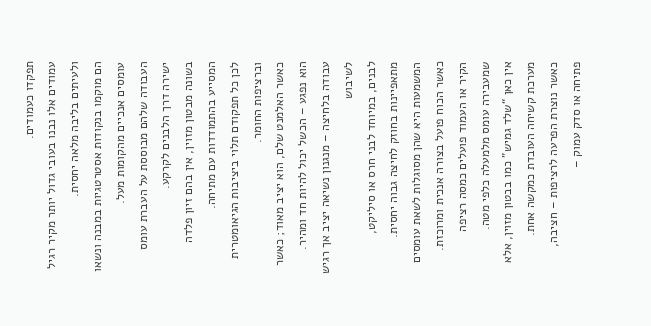תפקדו כעמודים.
עמודים אלו נבנו בעובי גדול יותר מקיר רגיל ולעיתים בליבה מלאה יחסית.
הם מוקמו בנקודות אסטרטגיות במבנה ונשאו עומסים אנכיים מהקומות מעל.
העבודה שלהם מבוססת על העברת עומס ישירה דרך הלבנים לקרקע.
בשונה מבטון מזוין, אין בהם זיון פלדה המסייע בהתמודדות עם מתיחה.
לכן כל תפקודם תלוי ביציבות הגיאומטרית וברציפות החומר.
כאשר האלמנט שלם, הוא יציב מאוד; כאשר הוא נפגע – הכשל יכול להיות חד ומהיר.
עבודה בלחיצה – מנגנון נשיאה יציב אך רגיש לשיבוש
לבנים, במיוחד לבני חרס או סיליקט, מתאפיינות בחוזק לחיצה גבוה יחסית.
המשמעות היא שהן מסוגלות לשאת עומסים כאשר הכוח פועל בצורה אנכית ומרוכזת.
הקיר או העמוד פועלים כמסה רציפה שמעבירה עומס מלמעלה כלפי מטה.
אין כאן “שלד גמיש” כמו בבטון מזוין, אלא מערכת קשיחה העובדת כמקשה אחת.
כאשר נוצרת הפרעה לרציפות – חציבה, פתיחה או סדק עמוק –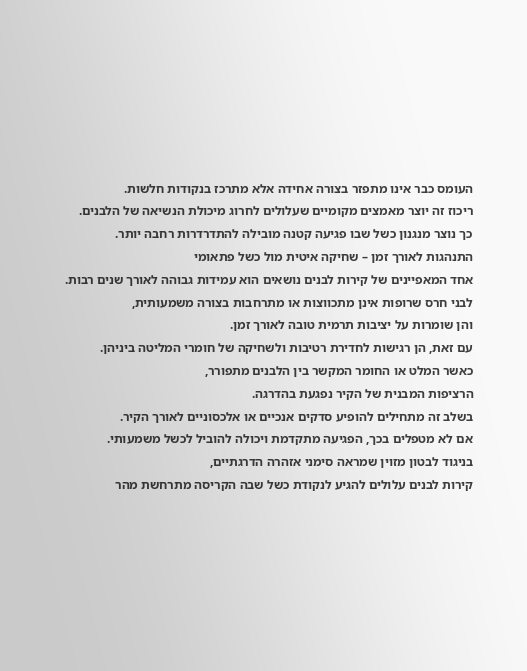העומס כבר אינו מתפזר בצורה אחידה אלא מתרכז בנקודות חלשות.
ריכוז זה יוצר מאמצים מקומיים שעלולים לחרוג מיכולת הנשיאה של הלבנים.
כך נוצר מנגנון כשל שבו פגיעה קטנה מובילה להתדרדרות רחבה יותר.
התנהגות לאורך זמן – שחיקה איטית מול כשל פתאומי
אחד המאפיינים של קירות לבנים נושאים הוא עמידות גבוהה לאורך שנים רבות.
לבני חרס שרופות אינן מתכווצות או מתרחבות בצורה משמעותית,
והן שומרות על יציבות תרמית טובה לאורך זמן.
עם זאת, הן רגישות לחדירת רטיבות ולשחיקה של חומרי המליטה ביניהן.
כאשר המלט או החומר המקשר בין הלבנים מתפורר,
הרציפות המבנית של הקיר נפגעת בהדרגה.
בשלב זה מתחילים להופיע סדקים אנכיים או אלכסוניים לאורך הקיר.
אם לא מטפלים בכך, הפגיעה מתקדמת ויכולה להוביל לכשל משמעותי.
בניגוד לבטון מזוין שמראה סימני אזהרה הדרגתיים,
קירות לבנים עלולים להגיע לנקודת כשל שבה הקריסה מתרחשת מהר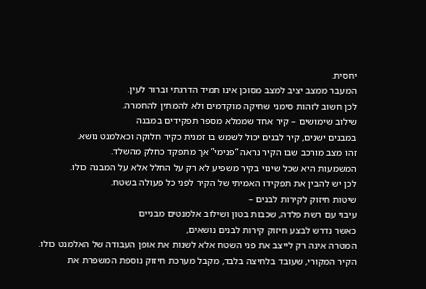יחסית.
המעבר ממצב יציב למצב מסוכן אינו תמיד הדרגתי וברור לעין.
לכן חשוב לזהות סימני שחיקה מוקדמים ולא להמתין להחמרה.
שילוב שימושים – קיר אחד שממלא מספר תפקידים במבנה
במבנים ישנים, קיר לבנים יכול לשמש בו זמנית כקיר חלוקה וכאלמנט נושא.
זהו מצב מורכב שבו הקיר נראה “פנימי” אך מתפקד כחלק מהשלד.
המשמעות היא שכל שינוי בקיר משפיע לא רק על החלל אלא על המבנה כולו.
לכן יש להבין את תפקידו האמיתי של הקיר לפני כל פעולה בשטח.
שיטות חיזוק לקירות לבנים –
עיבוי עם רשת פלדה, שכבות בטון ושילוב אלמנטים מבניים
כאשר נדרש לבצע חיזוק קירות לבנים נושאים,
המטרה אינה רק לייצב את פני השטח אלא לשנות את אופן העבודה של האלמנט כולו.
הקיר המקורי, שעובד בלחיצה בלבד, מקבל מערכת חיזוק נוספת המשפרת את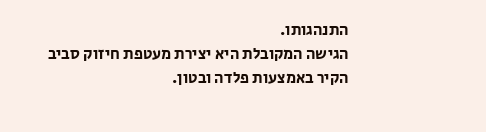התנהגותו.
הגישה המקובלת היא יצירת מעטפת חיזוק סביב הקיר באמצעות פלדה ובטון.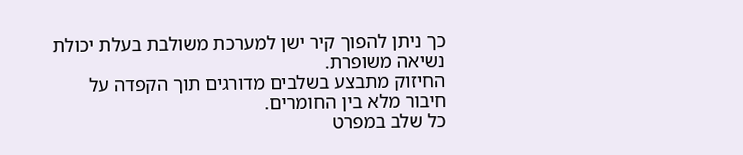כך ניתן להפוך קיר ישן למערכת משולבת בעלת יכולת נשיאה משופרת.
החיזוק מתבצע בשלבים מדורגים תוך הקפדה על חיבור מלא בין החומרים.
כל שלב במפרט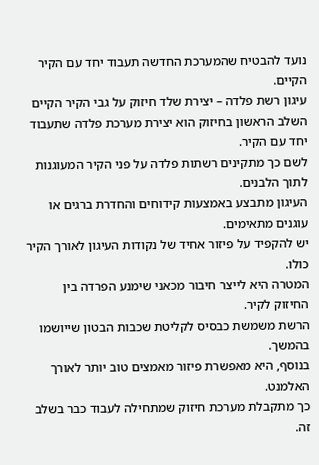נועד להבטיח שהמערכת החדשה תעבוד יחד עם הקיר הקיים.
עיגון רשת פלדה – יצירת שלד חיזוק על גבי הקיר הקיים
השלב הראשון בחיזוק הוא יצירת מערכת פלדה שתעבוד יחד עם הקיר.
לשם כך מתקינים רשתות פלדה על פני הקיר המעוגנות לתוך הלבנים.
העיגון מתבצע באמצעות קידוחים והחדרת ברגים או עוגנים מתאימים.
יש להקפיד על פיזור אחיד של נקודות העיגון לאורך הקיר כולו.
המטרה היא לייצר חיבור מכאני שימנע הפרדה בין החיזוק לקיר.
הרשת משמשת כבסיס לקליטת שכבות הבטון שייושמו בהמשך.
בנוסף, היא מאפשרת פיזור מאמצים טוב יותר לאורך האלמנט.
כך מתקבלת מערכת חיזוק שמתחילה לעבוד כבר בשלב זה.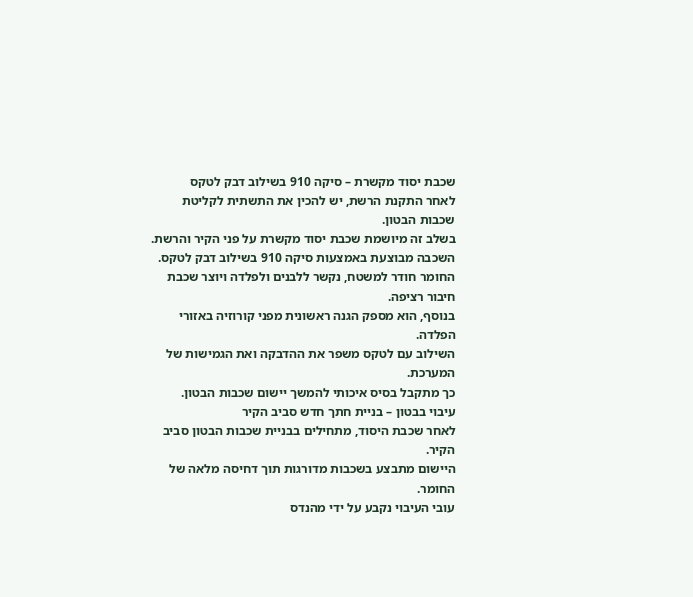שכבת יסוד מקשרת – סיקה 910 בשילוב דבק לטקס
לאחר התקנת הרשת, יש להכין את התשתית לקליטת שכבות הבטון.
בשלב זה מיושמת שכבת יסוד מקשרת על פני הקיר והרשת.
השכבה מבוצעת באמצעות סיקה 910 בשילוב דבק לטקס.
החומר חודר למשטח, נקשר ללבנים ולפלדה ויוצר שכבת חיבור רציפה.
בנוסף, הוא מספק הגנה ראשונית מפני קורוזיה באזורי הפלדה.
השילוב עם לטקס משפר את ההדבקה ואת הגמישות של המערכת.
כך מתקבל בסיס איכותי להמשך יישום שכבות הבטון.
עיבוי בבטון – בניית חתך חדש סביב הקיר
לאחר שכבת היסוד, מתחילים בבניית שכבות הבטון סביב הקיר.
היישום מתבצע בשכבות מדורגות תוך דחיסה מלאה של החומר.
עובי העיבוי נקבע על ידי מהנדס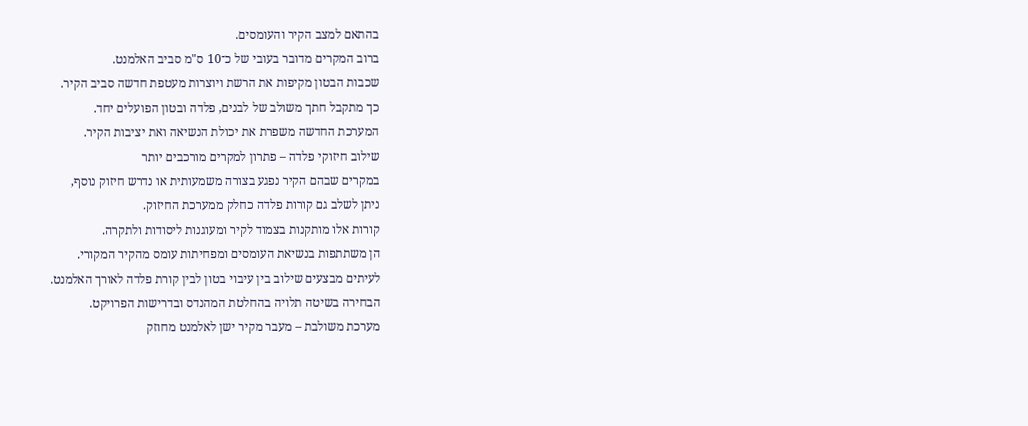בהתאם למצב הקיר והעומסים.
ברוב המקרים מדובר בעובי של כ־10 ס"מ סביב האלמנט.
שכבות הבטון מקיפות את הרשת ויוצרות מעטפת חדשה סביב הקיר.
כך מתקבל חתך משולב של לבנים, פלדה ובטון הפועלים יחד.
המערכת החדשה משפרת את יכולת הנשיאה ואת יציבות הקיר.
שילוב חיזוקי פלדה – פתרון למקרים מורכבים יותר
במקרים שבהם הקיר נפגע בצורה משמעותית או נדרש חיזוק נוסף,
ניתן לשלב גם קורות פלדה כחלק ממערכת החיזוק.
קורות אלו מותקנות בצמוד לקיר ומעוגנות ליסודות ולתקרה.
הן משתתפות בנשיאת העומסים ומפחיתות עומס מהקיר המקורי.
לעיתים מבצעים שילוב בין עיבוי בטון לבין קורת פלדה לאורך האלמנט.
הבחירה בשיטה תלויה בהחלטת המהנדס ובדרישות הפרויקט.
מערכת משולבת – מעבר מקיר ישן לאלמנט מחוזק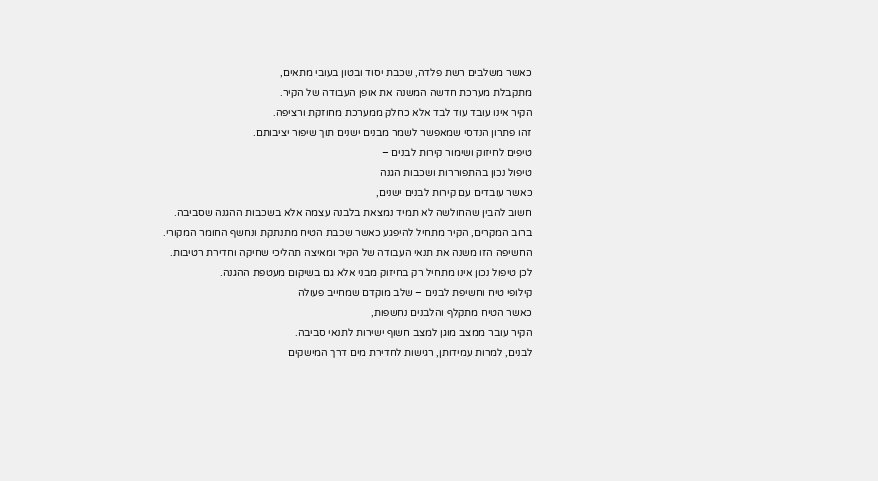כאשר משלבים רשת פלדה, שכבת יסוד ובטון בעובי מתאים,
מתקבלת מערכת חדשה המשנה את אופן העבודה של הקיר.
הקיר אינו עובד עוד לבד אלא כחלק ממערכת מחוזקת ורציפה.
זהו פתרון הנדסי שמאפשר לשמר מבנים ישנים תוך שיפור יציבותם.
טיפים לחיזוק ושימור קירות לבנים –
טיפול נכון בהתפוררות ושכבות הגנה
כאשר עובדים עם קירות לבנים ישנים,
חשוב להבין שהחולשה לא תמיד נמצאת בלבנה עצמה אלא בשכבות ההגנה שסביבה.
ברוב המקרים, הקיר מתחיל להיפגע כאשר שכבת הטיח מתנתקת ונחשף החומר המקורי.
החשיפה הזו משנה את תנאי העבודה של הקיר ומאיצה תהליכי שחיקה וחדירת רטיבות.
לכן טיפול נכון אינו מתחיל רק בחיזוק מבני אלא גם בשיקום מעטפת ההגנה.
קילופי טיח וחשיפת לבנים – שלב מוקדם שמחייב פעולה
כאשר הטיח מתקלף והלבנים נחשפות,
הקיר עובר ממצב מוגן למצב חשוף ישירות לתנאי סביבה.
לבנים, למרות עמידותן, רגישות לחדירת מים דרך המישקים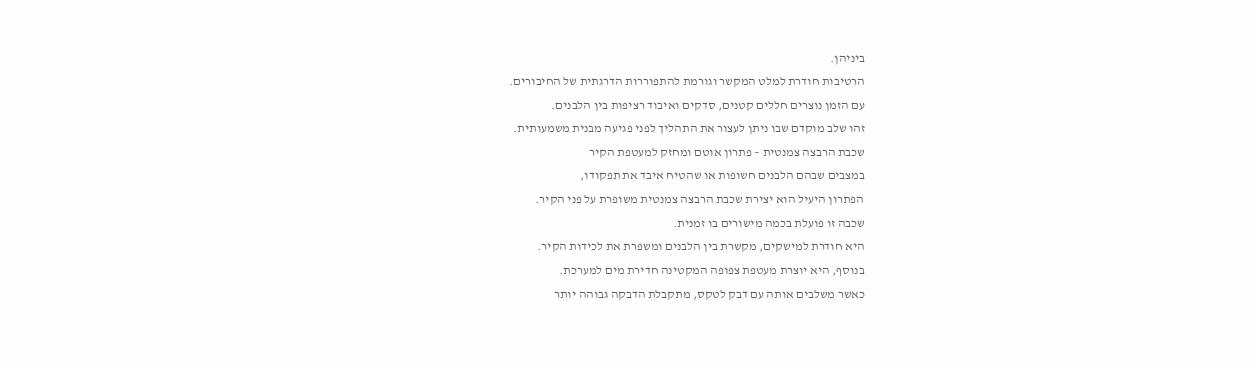ביניהן.
הרטיבות חודרת למלט המקשר וגורמת להתפוררות הדרגתית של החיבורים.
עם הזמן נוצרים חללים קטנים, סדקים ואיבוד רציפות בין הלבנים.
זהו שלב מוקדם שבו ניתן לעצור את התהליך לפני פגיעה מבנית משמעותית.
שכבת הרבצה צמנטית – פתרון אוטם ומחזק למעטפת הקיר
במצבים שבהם הלבנים חשופות או שהטיח איבד את תפקודו,
הפתרון היעיל הוא יצירת שכבת הרבצה צמנטית משופרת על פני הקיר.
שכבה זו פועלת בכמה מישורים בו זמנית.
היא חודרת למישקים, מקשרת בין הלבנים ומשפרת את לכידות הקיר.
בנוסף, היא יוצרת מעטפת צפופה המקטינה חדירת מים למערכת.
כאשר משלבים אותה עם דבק לטקס, מתקבלת הדבקה גבוהה יותר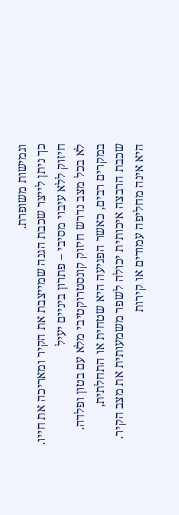וגמישות משופרת.
כך ניתן לייצר שכבת הגנה שמייצבת את הקיר ומאריכה את חייו.
חיזוק ללא עיבוי מסיבי – פתרון ביניים יעיל
לא בכל מצב נדרש חיזוק קונסטרוקטיבי מלא עם בטון ופלדה.
במקרים רבים, כאשר הפגיעה היא שטחית או התחלתית,
שכבת הרבצה איכותית יכולה לשפר משמעותית את מצב הקיר.
היא אינה מחליפה עמודים או קירות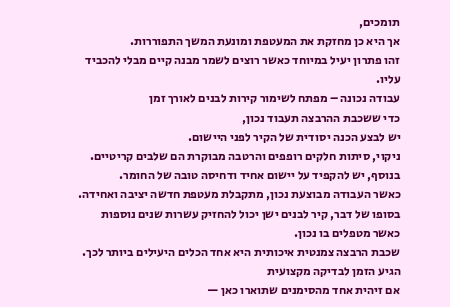תומכים,
אך היא כן מחזקת את המעטפת ומונעת המשך התפוררות.
זהו פתרון יעיל במיוחד כאשר רוצים לשמר מבנה קיים מבלי להכביד עליו.
עבודה נכונה – מפתח לשימור קירות לבנים לאורך זמן
כדי ששכבת ההרבצה תעבוד נכון,
יש לבצע הכנה יסודית של הקיר לפני היישום.
ניקוי, סיתות חלקים רופפים והרטבה מבוקרת הם שלבים קריטיים.
בנוסף, יש להקפיד על יישום אחיד ודחיסה טובה של החומר.
כאשר העבודה מבוצעת נכון, מתקבלת מעטפת חדשה יציבה ואחידה.
בסופו של דבר, קיר לבנים ישן יכול להחזיק עשרות שנים נוספות כאשר מטפלים בו נכון.
שכבת הרבצה צמנטית איכותית היא אחד הכלים היעילים ביותר לכך.
הגיע הזמן לבדיקה מקצועית
אם זיהית אחד מהסימנים שתוארו כאן —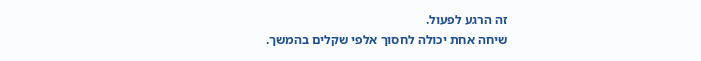זה הרגע לפעול.
שיחה אחת יכולה לחסוך אלפי שקלים בהמשך.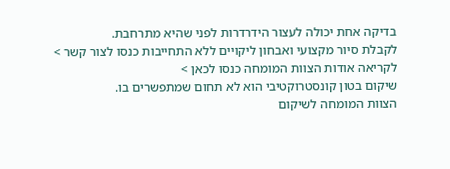בדיקה אחת יכולה לעצור הידרדרות לפני שהיא מתרחבת.
לקבלת סיור מקצועי ואבחון ליקויים ללא התחייבות כנסו לצור קשר >
לקריאה אודות הצוות המומחה כנסו לכאן >
שיקום בטון קונסטרוקטיבי הוא לא תחום שמתפשרים בו.
הצוות המומחה לשיקום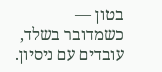בטון —
כשמדובר בשלד, עובדים עם ניסיון.